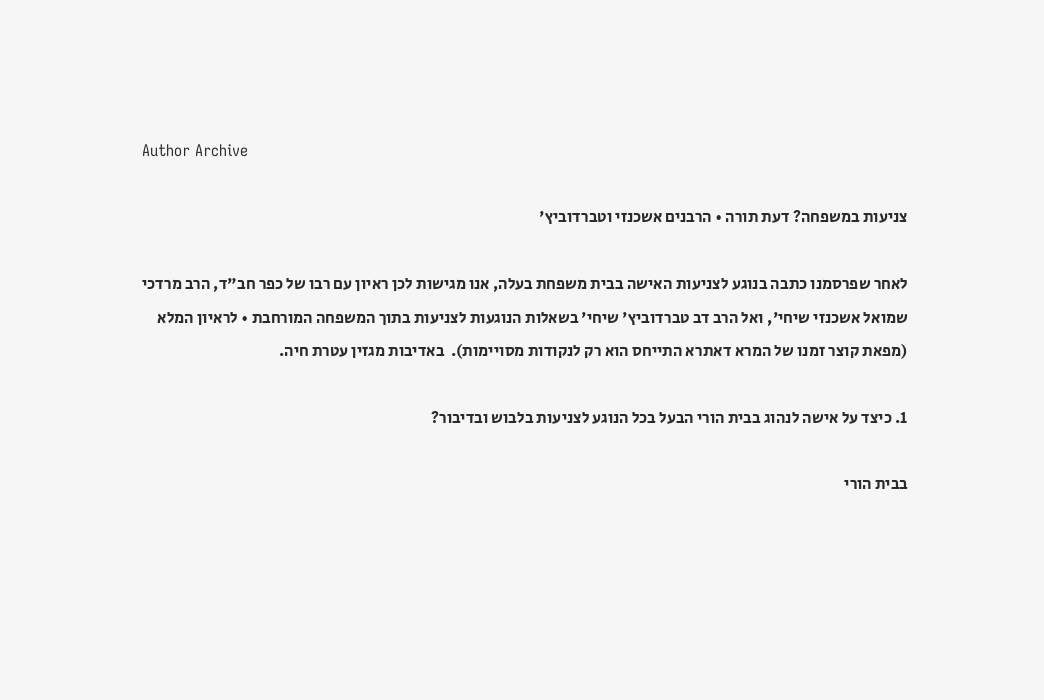Author Archive

צניעות במשפחה? דעת תורה • הרבנים אשכנזי וטברדוביץ'

לאחר שפרסמנו כתבה בנוגע לצניעות האישה בבית משפחת בעלה, אנו מגישות לכן ראיון עם רבו של כפר חב"ד, הרב מרדכי שמואל אשכנזי שיחי', ואל הרב דב טברדוביץ' שיחי' בשאלות הנוגעות לצניעות בתוך המשפחה המורחבת • לראיון המלא (מפאת קוצר זמנו של המרא דאתרא התייחס הוא רק לנקודות מסויימות).  באדיבות מגזין עטרת חיה.

1. כיצד על אישה לנהוג בבית הורי הבעל בכל הנוגע לצניעות בלבוש ובדיבור?

בבית הורי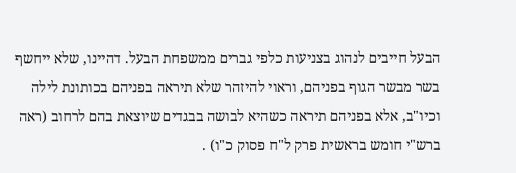הבעל חייבים לנהוג בצניעות כלפי גברים ממשפחת הבעל. דהיינו, שלא ייחשף בשר מבשר הגוף בפניהם, וראוי להיזהר שלא תיראה בפניהם בכותונת לילה וכיו"ב, אלא בפניהם תיראה כשהיא לבושה בבגדים שיוצאת בהם לרחוב (ראה ברש"י חומש בראשית פרק ל"ח פסוק כ"ו) .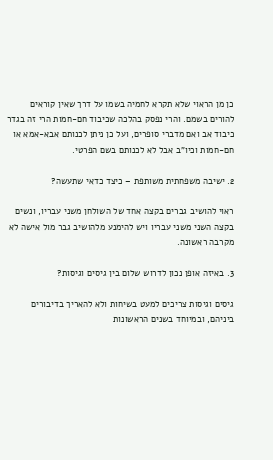כן מן הראוי שלא תקרא לחמיה בשמו על דרך שאין קוראים להורים בשמם. והרי נפסק בהלכה שכיבוד חם-חמות הרי זה בגדר כיבוד אב ואם מדברי סופרים, ועל כן ניתן לכנותם אבא-אמא או חם-חמות וכיו"ב אבל לא לכנותם בשם הפרטי.

2. ישיבה משפחתית משותפת – כיצד כדאי שתעשה?

ראוי להושיב גברים בקצה אחד של השולחן משני עבריו, ונשים בקצה השני משני עבריו ויש להימנע מלהושיב גבר מול אישה לא מקרבה ראשונה.

3. באיזה אופן נכון לדרוש שלום בין גיסים וגיסות?

גיסים וגיסות צריכים למעט בשיחות ולא להאריך בדיבורים ביניהם, ובמיוחד בשנים הראשונות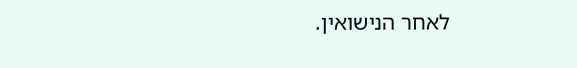לאחר הנישואין.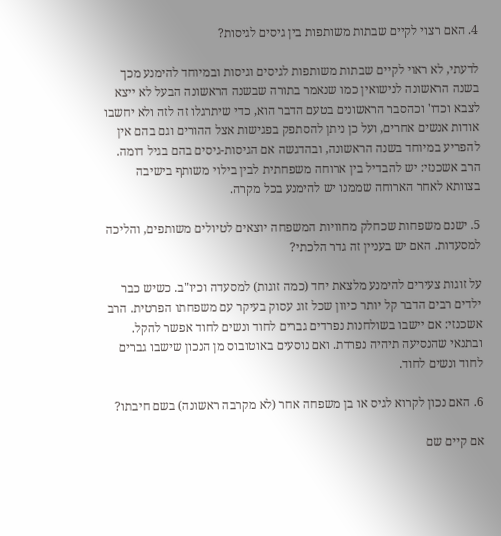4. האם רצוי לקיים שבתות משותפות בין גיסים לגיסות?

לדעתי, לא ראוי לקיים שבתות משותפות לגיסים וגיסות ובמיוחד להימנע מכך בשנה הראשונה לנישואין כמו שנאמר בתורה שבשנה הראשונה הבעל לא ייצא לצבא וכדו' וכהסבר הראשונים בטעם הדבר הוא, כדי שיתרגלו זה לזה ולא יחשבו אודות אנשים אחרים, ועל כן ניתן להסתפק בפגישות אצל ההורים וגם בהם אין להפריע במיוחד בשנה הראשונה, ובהדגשה אם הגיסות-גיסים בהם בגיל דומה. הרב אשכנזי: יש להבדיל בין ארוחה משפחתית לבין בילוי משותף בישיבה בצוותא לאחר הארוחה שממנו יש להימנע בכל מקרה.

5. ישנם משפחות שכחלק מחוויות המשפחה יוצאים לטיולים משותפים, והליכה למסעדות. האם יש בעניין זה גדר הלכתי?

על זוגות צעירים להימנע מלצאת יחד (כמה זוגות) למסעדה וכיו"ב. כשיש כבר ילדים רבים הדבר קל יותר כיוון שכל זוג עסוק בעיקר עם משפחתו הפרטית. הרב אשכנזי: אם יישבו בשולחנות נפרדים גברים לחוד ונשים לחוד אפשר להקל. ובתנאי שהנסיעה תיהיה נפרדת. ואם נוסעים באוטובוס מן הנכון שישבו גברים לחוד ונשים לחוד.

6. האם נכון לקרוא לגיס או בן משפחה אחר (לא מקרבה ראשונה) בשם חיבתו?

אם קיים שם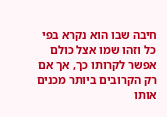חיבה שבו הוא נקרא בפי כל וזהו שמו אצל כולם אפשר לקרותו כך, אך אם רק הקרובים ביותר מכנים אותו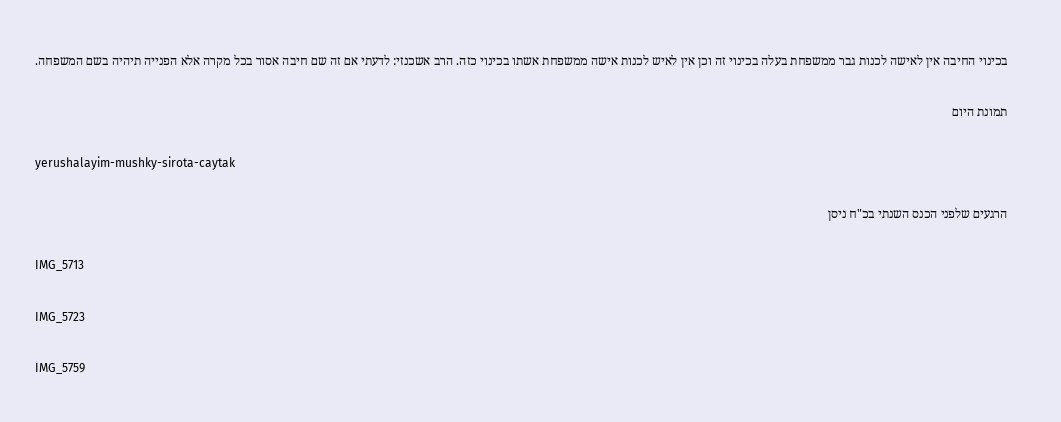בכינוי החיבה אין לאישה לכנות גבר ממשפחת בעלה בכינוי זה וכן אין לאיש לכנות אישה ממשפחת אשתו בכינוי כזה. הרב אשכנזי: לדעתי אם זה שם חיבה אסור בכל מקרה אלא הפנייה תיהיה בשם המשפחה.

תמונת היום

yerushalayim-mushky-sirota-caytak

הרגעים שלפני הכנס השנתי בכ"ח ניסן

IMG_5713

IMG_5723

IMG_5759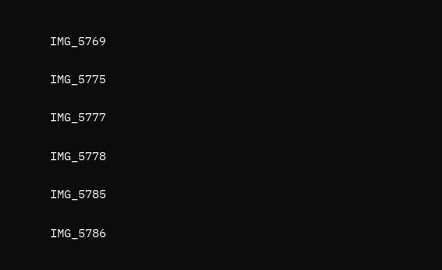IMG_5769

IMG_5775

IMG_5777

IMG_5778

IMG_5785

IMG_5786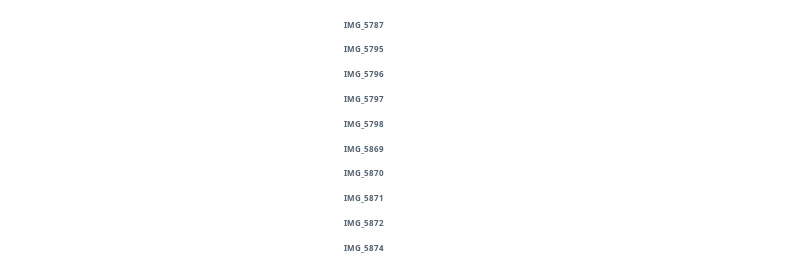IMG_5787

IMG_5795

IMG_5796

IMG_5797

IMG_5798

IMG_5869

IMG_5870

IMG_5871

IMG_5872

IMG_5874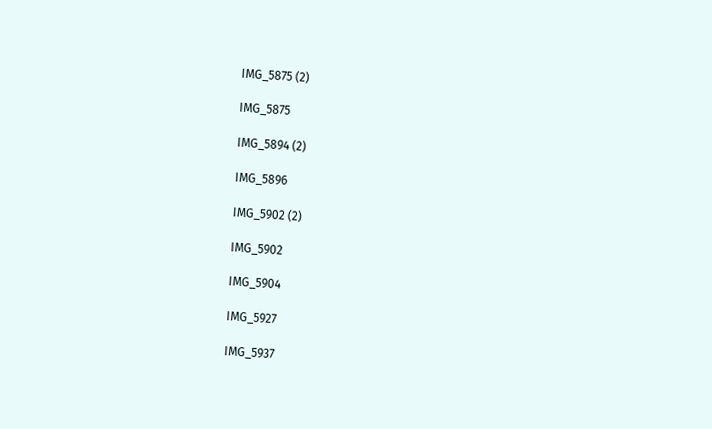IMG_5875 (2)

IMG_5875

IMG_5894 (2)

IMG_5896

IMG_5902 (2)

IMG_5902

IMG_5904

IMG_5927

IMG_5937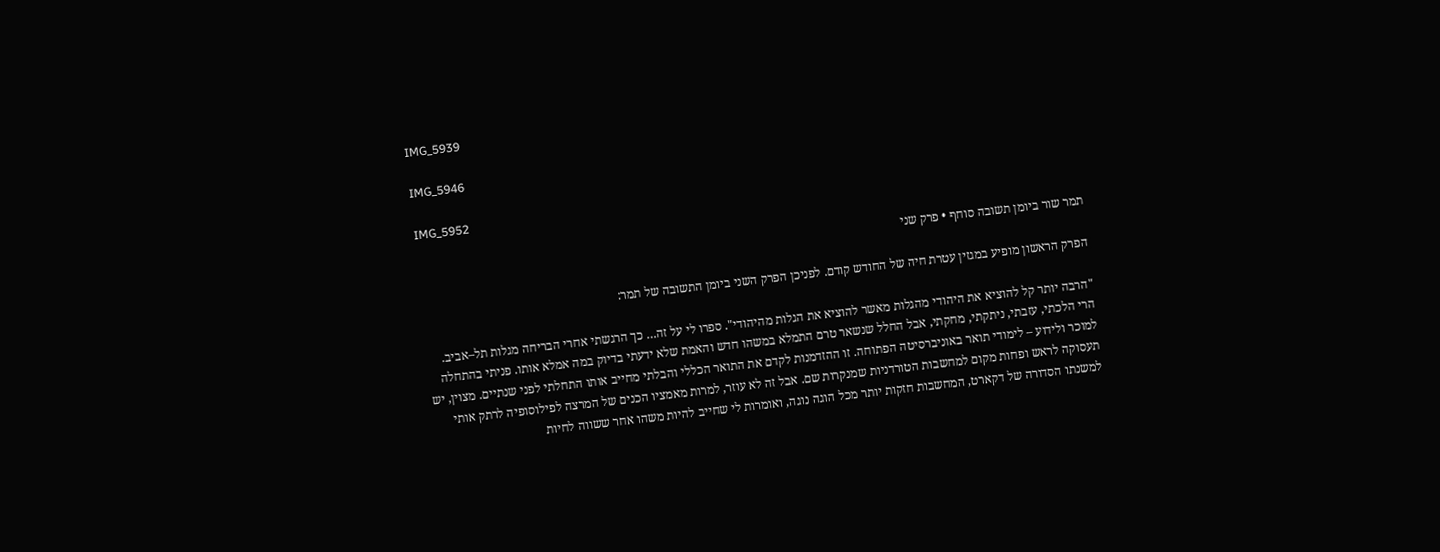IMG_5939

IMG_5946

IMG_5952

תמר שור ביומן תשובה סוחף • פרק שני

הפרק הראשון מופיע במגזין עטרת חיה של החודש קודם. לפניכן הפרק השני ביומן התשובה של תמר:

"הרבה יותר קל להוציא את היהודי מהגלות מאשר להוציא את הגלות מהיהודי". ספרו לי על זה… כך הרגשתי אחרי הבריחה מגלות תל–אביב. הרי הלכתי, עזבתי, ניתקתי, מחקתי, אבל החלל שנשאר טרם התמלא במשהו חדש והאמת שלא ידעתי בדיוק במה אמלא אותו. פניתי בהתחלה למוכר ולידוע – לימודי תואר באוניברסיטה הפתוחה. זו ההזדמנות לקדם את התואר הכללי והבלתי מחייב אותו התחלתי לפני שנתיים. מצוין, יש תעסוקה לראש ופחות מקום למחשבות הטורדניות שמנקרות שם. אבל זה לא עוזר, למרות מאמציו הכנים של המרצה לפילוסופיה לרתק אותי למשנתו הסדורה של דקארט, המחשבות חזקות יותר מכל הוגה נוגה, ואומרות לי שחייב להיות משהו אחר ששווה לחיות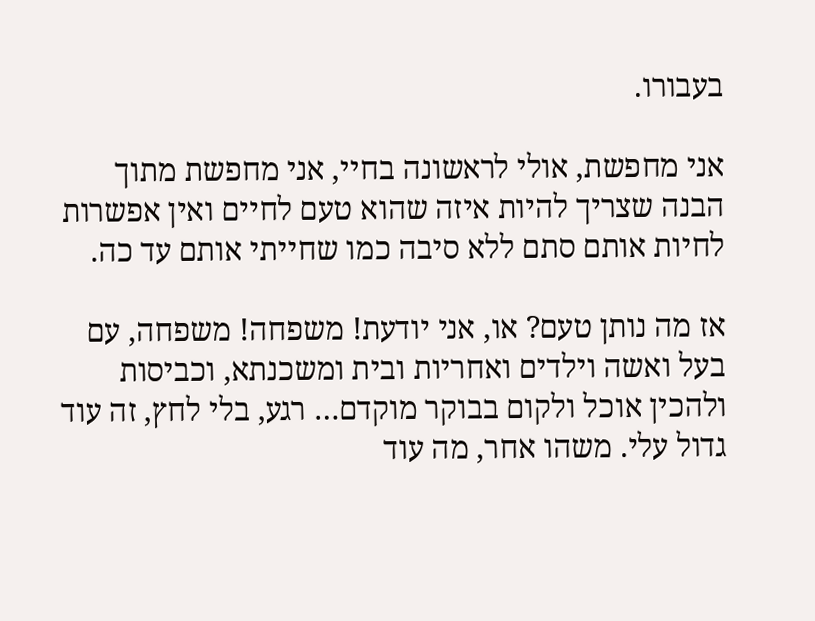בעבורו.

אני מחפשת, אולי לראשונה בחיי, אני מחפשת מתוך הבנה שצריך להיות איזה שהוא טעם לחיים ואין אפשרות לחיות אותם סתם ללא סיבה כמו שחייתי אותם עד כה.

אז מה נותן טעם? או, אני יודעת! משפחה! משפחה, עם בעל ואשה וילדים ואחריות ובית ומשכנתא, וכביסות ולהכין אוכל ולקום בבוקר מוקדם… רגע, בלי לחץ, זה עוד גדול עלי. משהו אחר, מה עוד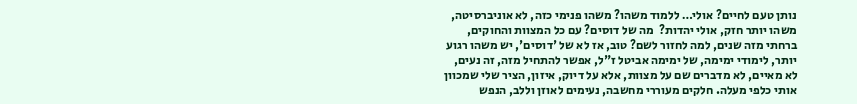נותן טעם לחיים? אולי… ללמוד משהו? משהו פנימי כזה, לא אוניברסיטה, משהו יותר חזק, אולי יהדות?  מה של דוסים? עם כל המצוות והחוקים, ברחתי מזה שנים, למה לחזור לשם? טוב, אז לא של 'דוסים', יש משהו רגוע יותר, לימודי ימימה, של ימימה אביטל ז"ל, אפשר להתחיל מזה, זה נעים, לא מאיים, לא מדברים שם על מצוות, אלא על דיוק, איזון, הציר שלי שמכוון אותי כלפי מעלה. חלקים מעוררי מחשבה, נעימים לאוזן וללב, הנפש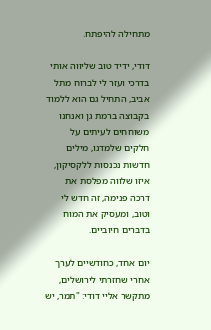מתחילה להיפתח.

דודי, ידיד טוב שליווה אותי בדרכי ועזר לי לברוח מתל אביב, התחיל גם הוא ללמוד בקבוצה ברמת גן ואנחנו משוחחים לעיתים על חלקים שלמדנו, מילים חדשות נכנסות ללקסיקון, איזו שלווה מפלסת את דרכה פנימה, זה חדש לי וטוב, ומעסיק את המוח בדברים חיוביים.

יום אחד, כחודשיים לערך אחרי שחזרתי לירושלים, מתקשר אליי דודי: "תמר, יש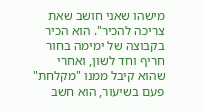מישהו שאני חושב שאת צריכה להכיר". הוא הכיר בקבוצה של ימימה בחור חריף וחד לשון, ואחרי שהוא קיבל ממנו "מקלחת" פעם בשיעור, הוא חשב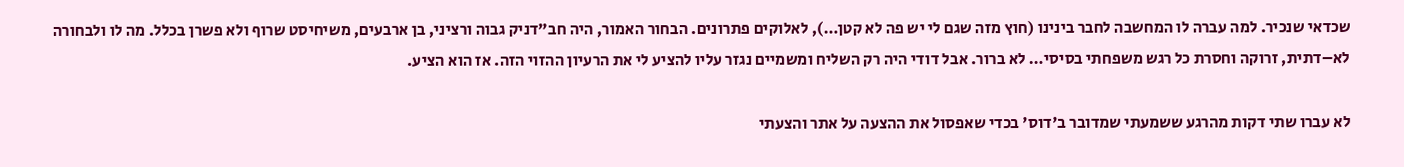שכדאי שנכיר. למה עברה לו המחשבה לחבר בינינו (חוץ מזה שגם לי יש פה לא קטן…), לאלוקים פתרונים. הבחור האמור, היה חב"דניק גבוה ורציני, בן ארבעים, משיחיסט שרוף ולא פשרן בכלל. מה לו ולבחורה לא–דתית, זרוקה וחסרת כל רגש משפחתי בסיסי… לא ברור. אבל דודי היה רק השליח ומשמיים נגזר עליו להציע לי את הרעיון ההזוי הזה. אז הוא הציע.

לא עברו שתי דקות מהרגע ששמעתי שמדובר ב'דוס' בכדי שאפסול את ההצעה על אתר והצעתי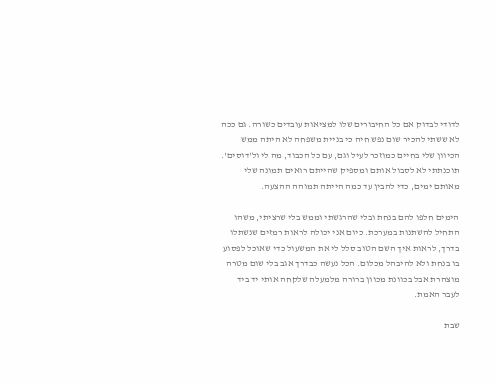לדודי לבדוק אם כל החיבורים שלו למציאות עובדים כשורה. גם ככה לא ששתי להכיר שום נפש חיה כי בניית משפחה לא היתה ממש הכיוון שלי בחיים כמוזכר לעיל וגם, עם כל הכבוד, מה לי ול'דוסים'. תוכנתתי לא לסבול אותם ומספיק שהייתם רואים תמונה שלי מאותם ימים, כדי להבין עד כמה הייתה תמוהה ההצעה.

הימים חלפו להם בנחת ובלי שהרגשתי וממש בלי שרציתי, משהו התחיל להשתנות במערכת. כיום אני יכולה לראות רמזים שנשתלו בדרך, לראות איך השם הטוב סלל לי את המשעול כדי שאוכל לפסוע בו בנחת ולא להיבהל מכלום. הכל נעשה כבדרך אגב בלי שום מטרה מוצהרת אבל בכוונת מכוון ברורה מלמעלה שלקחה אותי יד ביד לעבר האמת.

שבת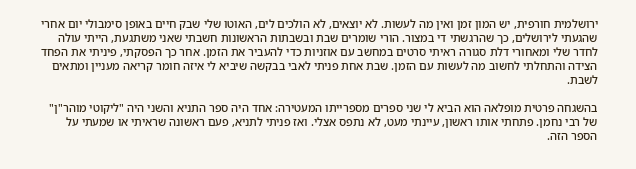ירושלמית חורפית, יש המון זמן ואין מה לעשות. לא יוצאים, לא הולכים לים, האוטו שלי שבק חיים באופן סימבולי יום אחרי שהגעתי לירושלים, כך שהרגשתי די במצור. הורי שומרים שבת ובשבתות הראשונות חשבתי שאני משתגעת, הייתי עולה לחדר שלי ומאחורי דלת סגורה ראיתי סרטים במחשב עם אוזניות כדי להעביר את הזמן. אחר כך הפסקתי, פיניתי את הפחד הצידה והתחלתי לחשוב מה לעשות עם הזמן. שבת אחת פניתי לאבי בבקשה שיביא לי איזה חומר קריאה מעניין ומתאים לשבת.

בהשגחה פרטית מופלאה הוא הביא לי שני ספרים מספרייתו המעטירה: אחד היה ספר התניא והשני היה "ליקוטי מוהר"ן" של רבי נחמן. פתחתי אותו ראשון, עיינתי מעט, לא נתפס אצלי. ואז פניתי לתניא, פעם ראשונה שראיתי או שמעתי על הספר הזה.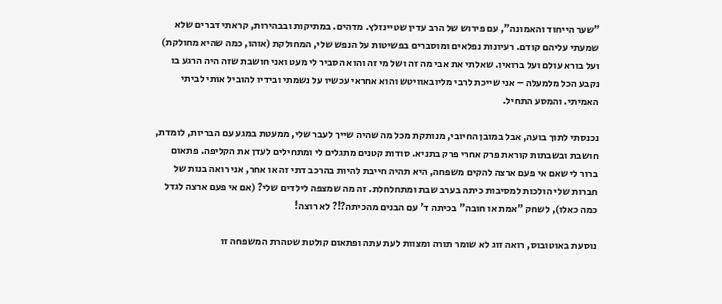"שער הייחוד והאמונה", עם פירוש של הרב עדין שטיינזלץ. מדהים. במתיקות ובבהירות, קראתי דברים שלא שמעתי עליהם קודם. רעיונות נפלאים ומוסברים בפשיטות על הנפש שלי, המחולקת (אוהו, כמה שהיא מחולקת) ועל בורא עולם ועל ברואיו. שאלתי את אבי מה זה ושל מי זה והוא הסביר לי מעט ואני חושבת שזה היה הרגע בו נקבע הכל מלמעלה – אני שייכת לרבי מליובאוויטש והוא אחראי עכשיו על נשמתי ובידיו להוביל אותי לביתי האמיתי. והמסע התחיל.

נכנסתי לתוך בועה, אבל במובן החיובי, מנותקת מכל מה שהיה שייך לעבר שלי, ממעטת במגע עם הבריות, לומדת, חושבת ובשבתות קוראת פרק אחרי פרק בתניא. סודות קטנים מתגלים לי ומתחילים לעדן את הקליפה. פתאום ברור לי שאם אי פעם ארצה להקים משפחה, היא תהיה חייבת להיות בהרכב דתי זה או אחר, אני רואה בנות של חברות שלי הולכות למסיבות כיתה בערב שבת ומתחלחלת. זה מה שמצפה לילדים שלי? (אם אי פעם ארצה לגדל כמה כאלו), לשחק "אמת או חובה" בכיתה ד' עם הבנים מהכיתה?!? לא רוצה!

נוסעת באוטובוס, רואה זוג לא שומר תורה ומצוות לעת עתה ופתאום קולטת שטהרת המשפחה זו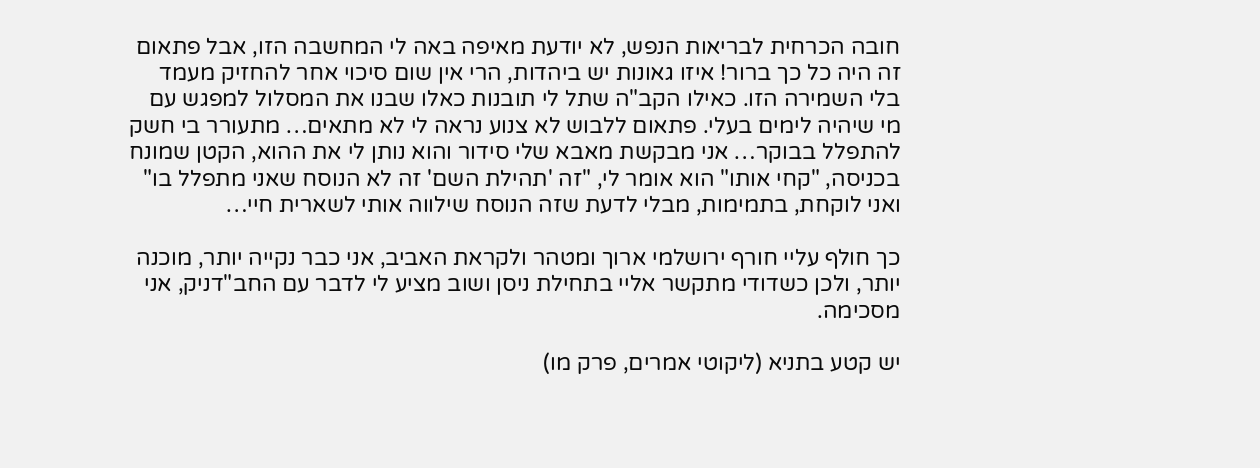חובה הכרחית לבריאות הנפש, לא יודעת מאיפה באה לי המחשבה הזו, אבל פתאום זה היה כל כך ברור! איזו גאונות יש ביהדות, הרי אין שום סיכוי אחר להחזיק מעמד בלי השמירה הזו. כאילו הקב"ה שתל לי תובנות כאלו שבנו את המסלול למפגש עם מי שיהיה לימים בעלי. פתאום ללבוש לא צנוע נראה לי לא מתאים… מתעורר בי חשק להתפלל בבוקר… אני מבקשת מאבא שלי סידור והוא נותן לי את ההוא, הקטן שמונח בכניסה, "קחי אותו" הוא אומר לי, "זה 'תהילת השם' זה לא הנוסח שאני מתפלל בו" ואני לוקחת, בתמימות, מבלי לדעת שזה הנוסח שילווה אותי לשארית חיי…

כך חולף עליי חורף ירושלמי ארוך ומטהר ולקראת האביב, אני כבר נקייה יותר, מוכנה יותר, ולכן כשדודי מתקשר אליי בתחילת ניסן ושוב מציע לי לדבר עם החב"דניק, אני מסכימה.

יש קטע בתניא (ליקוטי אמרים, פרק מו)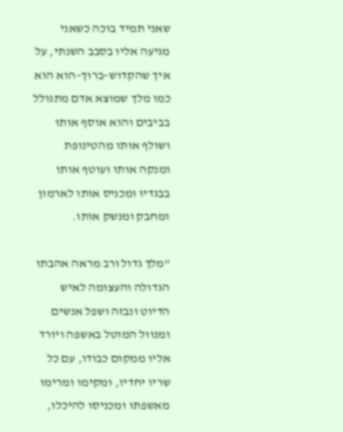שאני תמיד בוכה כשאני מגיעה אליו בסבב השנתי, על איך שהקדוש–ברוך–הוא הוא כמו מלך שמוצא אדם מתגולל בביבים והוא אוסף אותו ושולף אותו מהטינופת ומנקה אותו ועוטף אותו בבגדיו ומכניס אותו לארמון ומחבק ומנשק אותו.

"מלך גדול ורב מראה אהבתו הגדולה והעצומה לאיש הדיוט ונבזה ושפל אנשים ומנוול המוטל באשפה ויורד אליו ממקום כבודו, עם כל שריו יחדיו, ומקימו ומרימו מאשפתו ומכניסו להיכלו,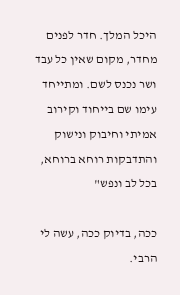היכל המלך. חדר לפנים מחדר, מקום שאין כל עבד ושר נכנס לשם. ומתייחד עימו שם בייחוד וקירוב אמיתי וחיבוק ונישוק והתדבקות רוחא ברוחא, בכל לב ונפש"

ככה, בדיוק ככה, עשה לי הרבי.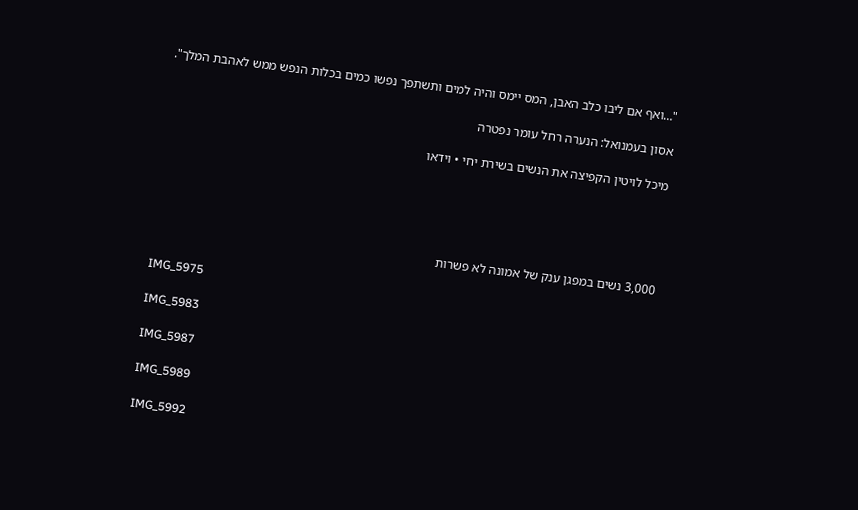"…ואף אם ליבו כלב האבן, המס יימס והיה למים ותשתפך נפשו כמים בכלות הנפש ממש לאהבת המלך".

אסון בעמנואל: הנערה רחל עומר נפטרה

מיכל לויטין הקפיצה את הנשים בשירת יחי • וידאו





3,000 נשים במפגן ענק של אמונה לא פשרות

IMG_5975

IMG_5983

IMG_5987

IMG_5989

IMG_5992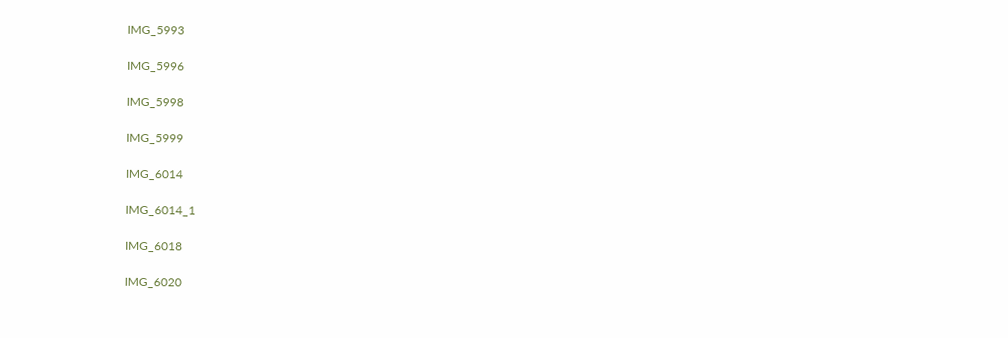IMG_5993

IMG_5996

IMG_5998

IMG_5999

IMG_6014

IMG_6014_1

IMG_6018

IMG_6020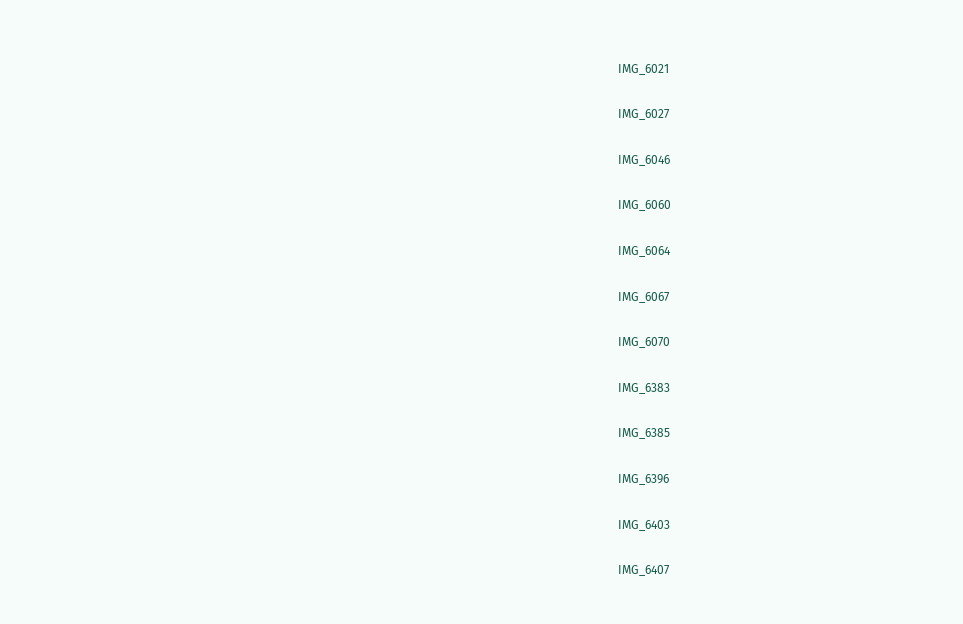IMG_6021

IMG_6027

IMG_6046

IMG_6060

IMG_6064

IMG_6067

IMG_6070

IMG_6383

IMG_6385

IMG_6396

IMG_6403

IMG_6407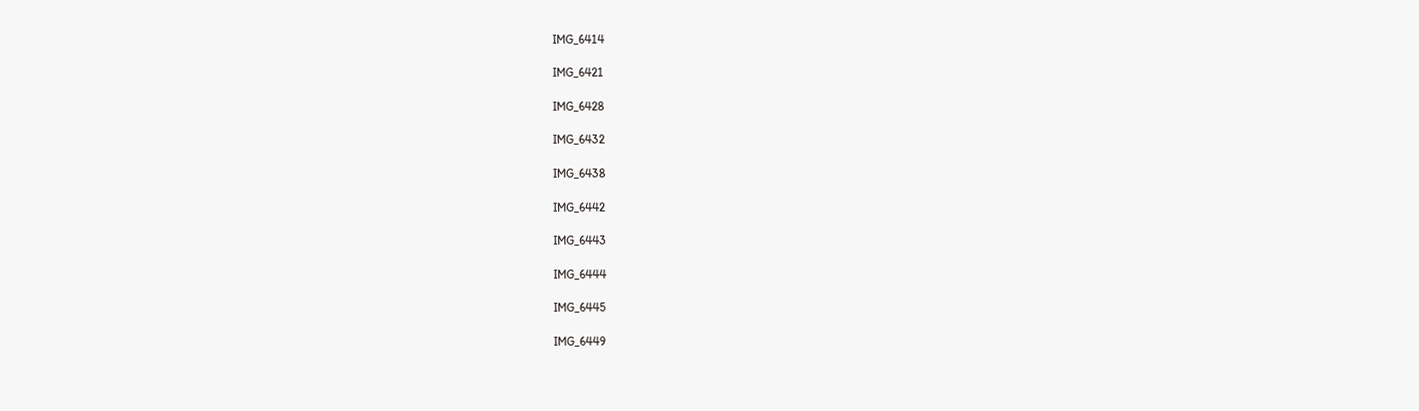IMG_6414

IMG_6421

IMG_6428

IMG_6432

IMG_6438

IMG_6442

IMG_6443

IMG_6444

IMG_6445

IMG_6449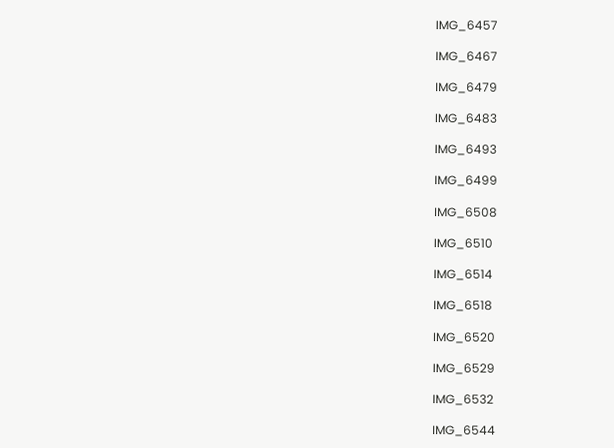IMG_6457

IMG_6467

IMG_6479

IMG_6483

IMG_6493

IMG_6499

IMG_6508

IMG_6510

IMG_6514

IMG_6518

IMG_6520

IMG_6529

IMG_6532

IMG_6544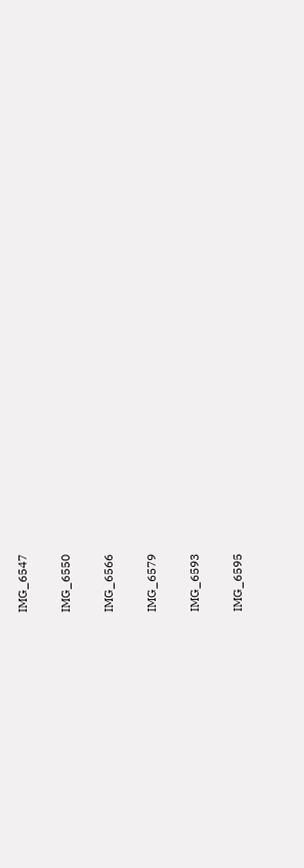IMG_6547

IMG_6550

IMG_6566

IMG_6579

IMG_6593

IMG_6595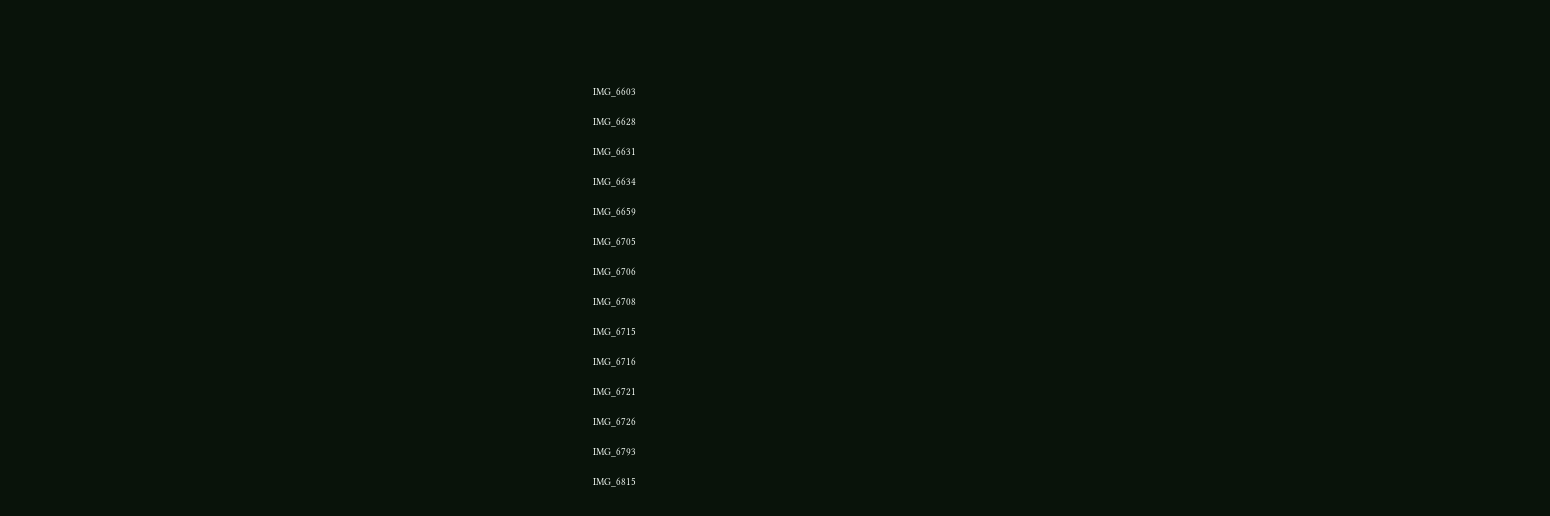IMG_6603

IMG_6628

IMG_6631

IMG_6634

IMG_6659

IMG_6705

IMG_6706

IMG_6708

IMG_6715

IMG_6716

IMG_6721

IMG_6726

IMG_6793

IMG_6815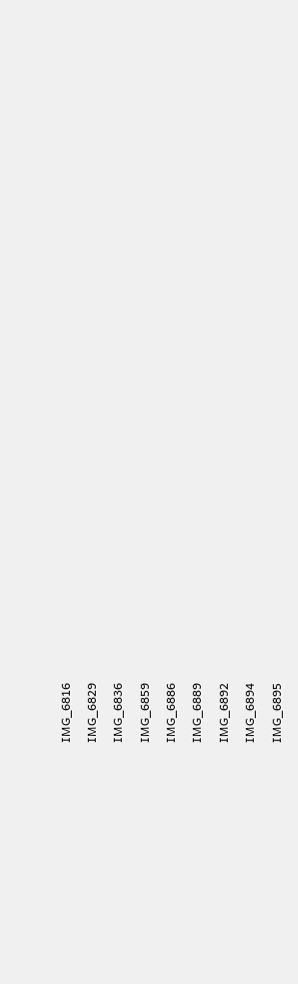IMG_6816

IMG_6829

IMG_6836

IMG_6859

IMG_6886

IMG_6889

IMG_6892

IMG_6894

IMG_6895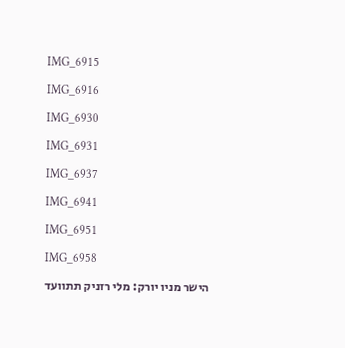IMG_6915

IMG_6916

IMG_6930

IMG_6931

IMG_6937

IMG_6941

IMG_6951

IMG_6958

הישר מניו יורק: מלי רזניק תתוועד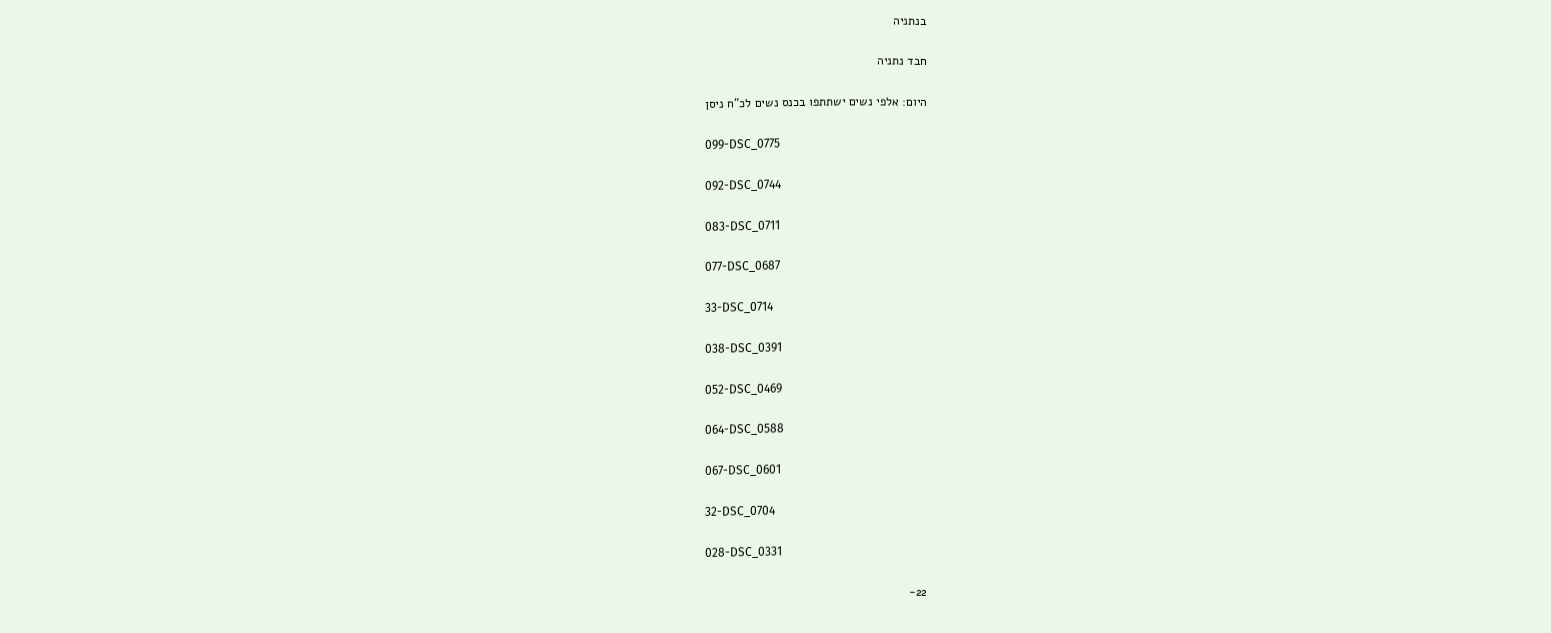בנתניה

חבד נתניה

היום: אלפי נשים ישתתפו בכנס נשים לכ"ח ניסן

099-DSC_0775

092-DSC_0744

083-DSC_0711

077-DSC_0687

33-DSC_0714

038-DSC_0391

052-DSC_0469

064-DSC_0588

067-DSC_0601

32-DSC_0704

028-DSC_0331

22-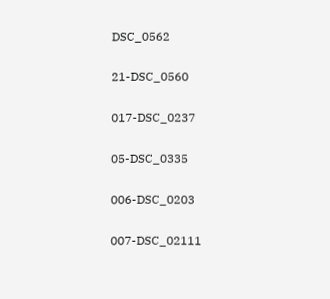DSC_0562

21-DSC_0560

017-DSC_0237

05-DSC_0335

006-DSC_0203

007-DSC_02111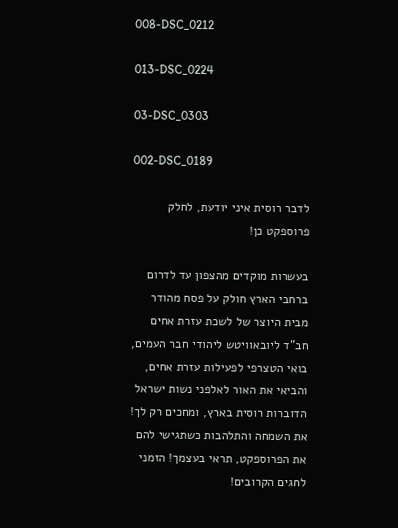008-DSC_0212

013-DSC_0224

03-DSC_0303

002-DSC_0189

לדבר רוסית איני יודעת, לחלק פרוספקט כן!

בעשרות מוקדים מהצפון עד לדרום ברחבי הארץ חולק על פסח מהודר מבית היוצר של לשכת עזרת אחים חב"ד ליובאוויטש ליהודי חבר העמים, בואי הטצרפי לפעילות עזרת אחים, והביאי את האור לאלפני נשות ישראל הדוברות רוסית בארץ, ומחכים רק לך! את השמחה והתלהבות כשתגישי להם את הפרוספקט, תראי בעצמך! הזמני לחגים הקרובים!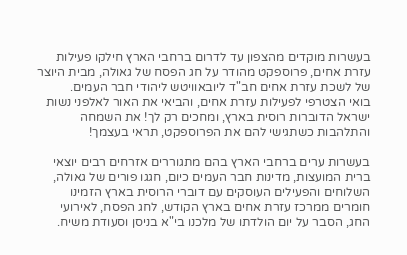בעשרות מוקדים מהצפון עד לדרום ברחבי הארץ חילקו פעילות עזרת אחים, פרוספקט מהודר על חג הפסח של גאולה, מבית היוצר של לשכת עזרת אחים חב"ד ליובאוויטש ליהודי חבר העמים.
בואי הצטרפי לפעילות עזרת אחים, והביאי את האור לאלפני נשות ישראל הדוברות רוסית בארץ, ומחכים רק לך! את השמחה והתלהבות כשתגישי להם את הפרוספקט, תראי בעצמך!

בעשרות ערים ברחבי הארץ בהם מתגוררים אזרחים רבים יוצאי ברית המועצות, מדינות חבר העמים כיום, חגגו פורים של גאולה, השלוחים והפעילים העוסקים עם דוברי הרוסית בארץ הזמינו חומרים ממרכז עזרת אחים בארץ הקודש, לחג הפסח, לאירועי החג, הסבר על יום הולדתו של מלכנו בי"א בניסן וסעודת משיח.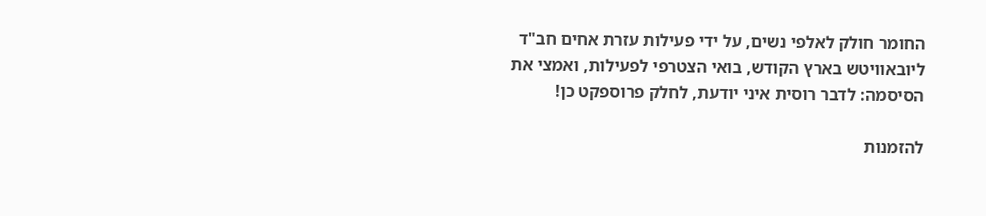החומר חולק לאלפי נשים, על ידי פעילות עזרת אחים חב"ד ליובאוויטש בארץ הקודש, בואי הצטרפי לפעילות, ואמצי את הסיסמה: לדבר רוסית איני יודעת, לחלק פרוספקט כן!

להזמנות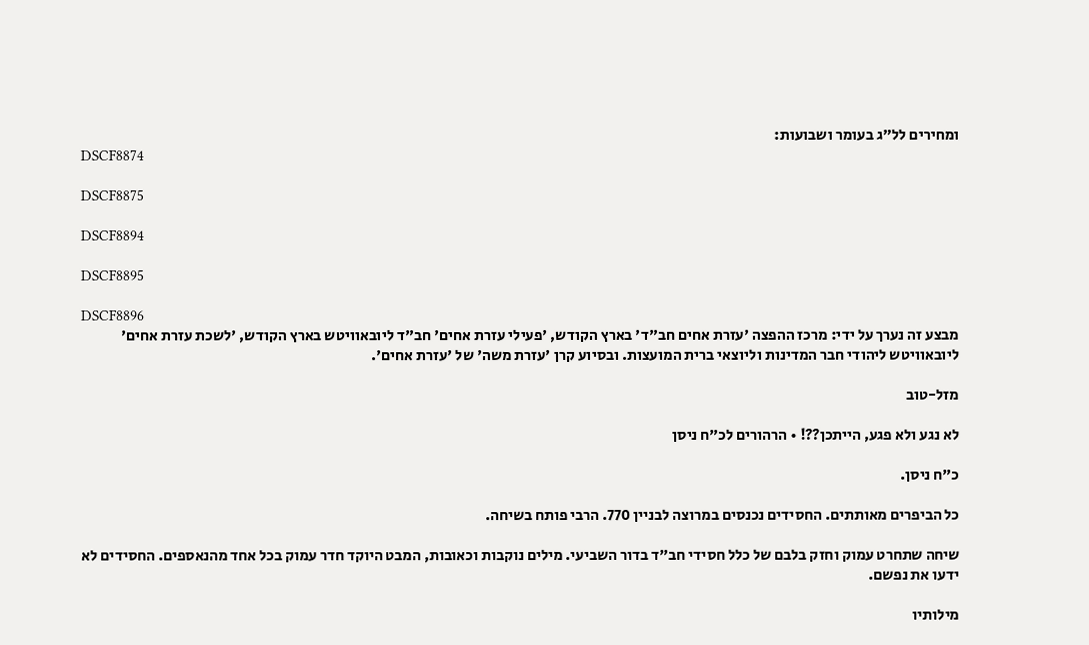ומחירים לל"ג בעומר ושבועות:
DSCF8874

DSCF8875

DSCF8894

DSCF8895

DSCF8896
מבצע זה נערך על ידי: מרכז ההפצה 'עזרת אחים חב"ד' בארץ הקודש, 'פעילי עזרת אחים' חב"ד ליובאוויטש בארץ הקודש, 'לשכת עזרת אחים' ליובאוויטש ליהודי חבר המדינות וליוצאי ברית המועצות. ובסיוע קרן 'עזרת משה' של 'עזרת אחים'.

מזל-טוב

לא נגע ולא פגע, הייתכן??! • הרהורים לכ"ח ניסן

כ"ח ניסן.

כל הביפרים מאותתים. החסידים נכנסים במרוצה לבניין 770. הרבי פותח בשיחה.

שיחה שתחרט עמוק וחזק בלבם של כלל חסידי חב"ד בדור השביעי. מילים נוקבות וכאובות, המבט היוקד חדר עמוק בכל אחד מהנאספים. החסידים לא ידעו את נפשם.

מילותיו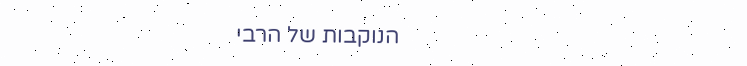הנוקבות של הרבי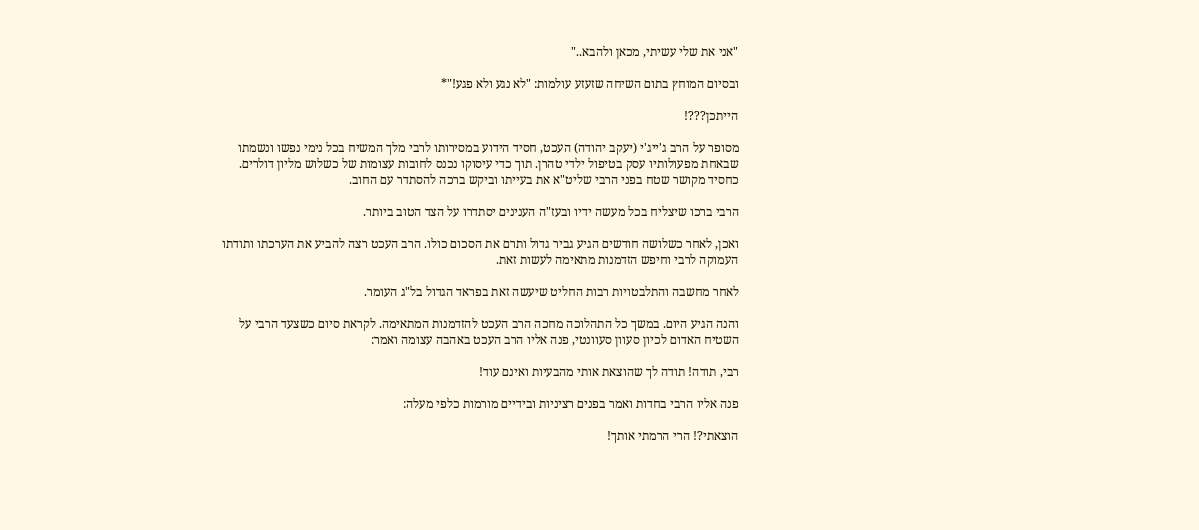"אני את שלי עשיתי, מכאן ולהבא.."

ובסיום המוחץ בתום השיחה שזעזע עולמות: "לא נגע ולא פגע!"*

הייתכן???!

מסופר על הרב ג'ייג'י (יעקב יהודה) העכט, חסיד הידוע במסירותו לרבי מלך המשיח בכל נימי נפשו ונשמתו שבאחת מפעולותיו עסק בטיפול ילדי טהרן. תוך כדי עיסוקו נכנס לחובות עצומות של כשלוש מליון דולרים. כחסיד מקושר שטח בפני הרבי שליט"א את בעייתו וביקש ברכה להסתדר עם החוב.

הרבי ברכו שיצליח בכל מעשה ידיו ובעז"ה הענינים יסתדרו על הצד הטוב ביותר.

ואכן, לאחר כשלושה חודשים הגיע גביר גדול ותרם את הסכום כולו. הרב העכט רצה להביע את הערכתו ותודתו העמוקה לרבי וחיפש הזדמנות מתאימה לעשות זאת.

לאחר מחשבה והתלבטויות רבות החליט שיעשה זאת בפראד הגדול בל"ג העומר.

והנה הגיע היום. במשך כל התהלוכה מחכה הרב העכט להזדמנות המתאימה. לקראת סיום כשצעד הרבי על השטיח האדום לכיון סעוון סעוונטי, פנה אליו הרב העכט באהבה עצומה ואמר:

רבי, תודה! תודה לך שהוצאת אותי מהבעיות ואינם עוד!

פנה אליו הרבי בחדות ואמר בפנים רציניות ובידיים מורמות כלפי מעלה:

הוצאתי?! הרי הרמתי אותך!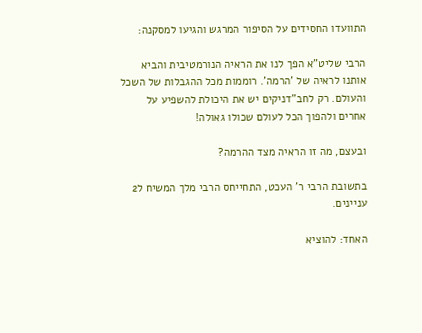התוועדו החסידים על הסיפור המרגש והגיעו למסקנה:

הרבי שליט"א הפך לנו את הראיה הנורמטיבית והביא אותנו לראיה של 'הרמה'. רוממות מכל ההגבלות של השכל והעולם. רק לחב"דניקים יש את היכולת להשפיע על אחרים ולהפוך הכל לעולם שכולו גאולה!

ובעצם, מה זו הראיה מצד ההרמה?

בתשובת הרבי ר' העכט, התחייחס הרבי מלך המשיח ל2 עניינים.

האחד: להוציא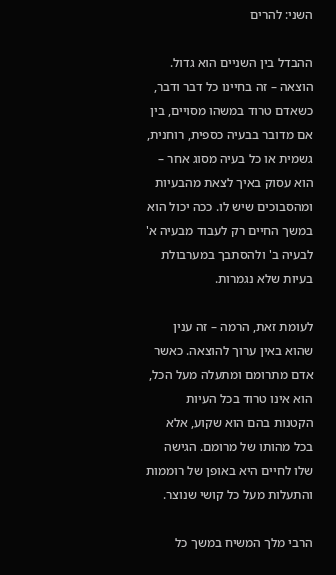השני: להרים

ההבדל בין השניים הוא גדול. הוצאה – זה בחיינו כל דבר ודבר, כשאדם טרוד במשהו מסויים, בין אם מדובר בבעיה כספית, רוחנית, גשמית או כל בעיה מסוג אחר – הוא עסוק באיך לצאת מהבעיות ומהסבוכים שיש לו. ככה יכול הוא במשך החיים רק לעבוד מבעיה א' לבעיה ב' ולהסתבך במערבולת בעיות שלא נגמרות.

לעומת זאת, הרמה – זה ענין שהוא באין ערוך להוצאה. כאשר אדם מתרומם ומתעלה מעל הכל, הוא אינו טרוד בכל העיות הקטנות בהם הוא שקוע, אלא בכל מהותו של מרומם. הגישה שלו לחיים היא באופן של רוממות והתעלות מעל כל קושי שנוצר.

הרבי מלך המשיח במשך כל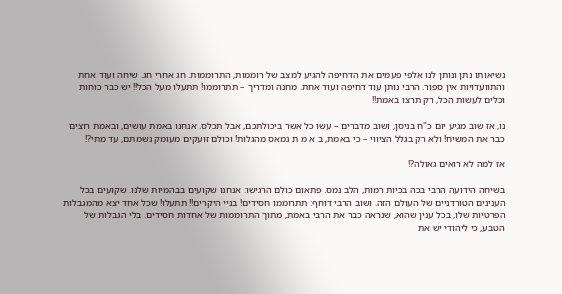נשיאותו נתן ונותן לנו אלפי פעמים את הדחיפה להגיע למצב של רוממות, התרוממות. חג אחרי חג. שיחה ועוד אחת והתוועדויות אין ספור. הרבי נותן עוד דחיפה ועוד אחת. מחנה ומדריך – תתרוממו! תתעלו מעל הכל!! יש כבר כוחות וכלים לעשות הכל, רק תרצו באמת!!

נו, אז שוב מגיע יום כ"ח בניסן, ושוב מדברים – עשו כל אשר ביכולתכם, אבל תכלס. אנחנו באמת עושים, ובאמת רוצים כבר את המשיח! ולא רק בגלל הציווי – כי באמת, ב א מ ת נמאס מהגלות! וכולם זועקים מעומק נשמתם, עד מתי?!

אז למה לא רואים גאולה?!

בשיחה הידועה הרבי בכה בכיות רמות, הלב נמס. פתאום כולם הרגישו: אנחנו שקועים בבהמיות שלנו. שקועים בכל הענינים הטורדניים של העולם הזה. ושוב הרבי דוחף: תתרוממו חסידים! בניי היקרים!! תתעלו! שכל אחד יצא מהמגבלות הפרטיות שלו, בכל ענין שהוא, שנראה כבר את הרבי באמת, מתוך התרוממות של אחדות חסידים. בלי הגבלות של הטבע, כי ליהודי יש את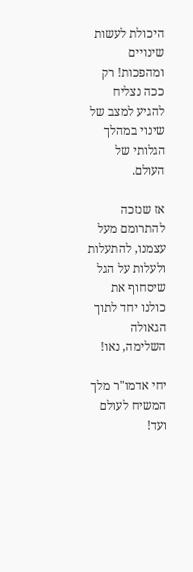היכולת לעשות שינויים ומהפכות! רק ככה נצליח להגיע למצב של שינוי במהלך הגלותי של העולם.

אז שנזכה להתרומם מעל עצמנו, להתעלות ולעלות על הגל שיסחוף את כולנו יחד לתוך הגאולה השלימה, נאו!

יחי אדמו"ר מלך המשיח לעולם ועד!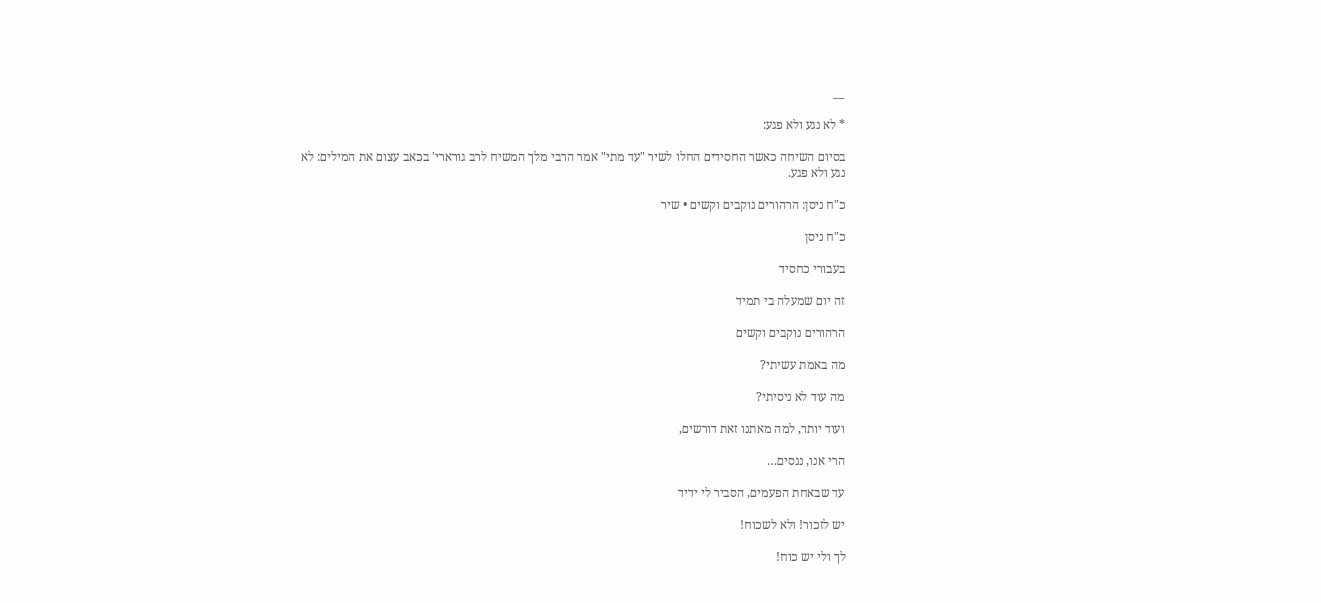__

* לא נגע ולא פגע:

בסיום השיחה כאשר החסידים החלו לשיר "עד מתי" אמר הרבי מלך המשיח לרב גורארי' בכאב עצום את המילים: לא נגע ולא פגע.

כ"ח ניסן: הרהורים נוקבים וקשים • שיר

כ"ח ניסן

בעבורי כחסיד

זה יום שמעלה בי תמיד

הרהורים נוקבים וקשים

מה באמת עשיתי?

מה עוד לא ניסיתי?

ועוד יותר, למה מאתנו זאת דורשים,

הרי אנו, ננסים…

עד שבאחת הפעמים, הסביר לי ידיד

יש לזכור! ולא לשכוח!

לך ולי יש כוח!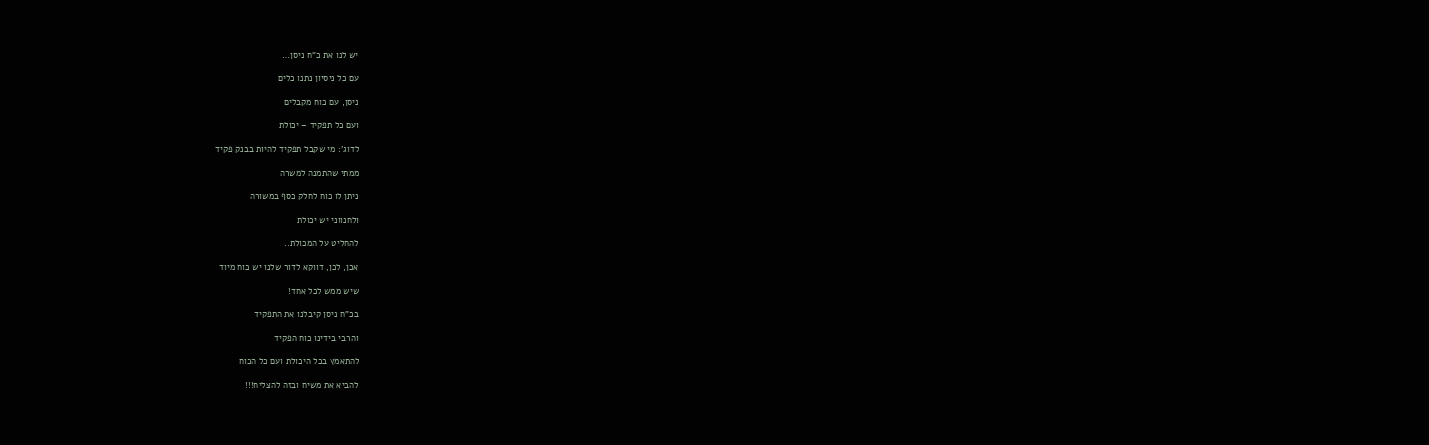יש לנו את כ"ח ניסן…

עם כל ניסיון נתנו כלים

ניסן, עם כוח מקבלים

ועם כל תפקיד – יכולת

לדוג': מי שקבל תפקיד להיות בבנק פקיד

ממתי שהתמנה למשרה

ניתן לו כוח לחלק כסף במשורה

ולחנווני יש יכולת

להחליט על המכולת..

אכן, לכן, דווקא לדור שלנו יש כוח מיוד

שיש ממש לכל אחד!

בכ"ח ניסן קיבלנו את התפקיד

והרבי בידינו כוח הפקיד

להתאמץ בכל היכולת ועם כל הכוח

להביא את משיח ובזה להצליח!!!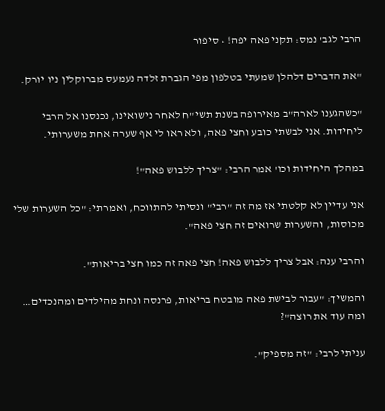הרבי לגב' נמס: תקני פאה יפה! • סיפור

"את הדברים דלהלן שמעתי בטלפון מפי הגברת זלדה נעמעס מברוקלין ניו יורק.

"כשהגענו לארה"ב מאירופה בשנת תשי"ח לאחר נישואינו, נכנסנו אל הרבי ליחידות. אני לבשתי כובע וחצי פאה, ולא ראו לי אף שערה אחת משערותי.

במהלך היחידות וכו' אמר הרבי: "צריך ללבוש פאה"!

אני עדיין לא קלטתי אז מה זה "רבי" ונסיתי להתווכח, ואמרתי: "כל השערות שלי מכוסות, והשערות שרואים זה חצי פאה".

והרבי ענה: אבל צריך ללבוש פאה! חצי פאה זה כמו חצי בריאות".

והמשיך: "עבור לבישת פאה מובטח בריאות, פרנסה ונחת מהילדים ומהנכדים… ומה עוד את רוצה"?

עניתי לרבי: "זה מספיק".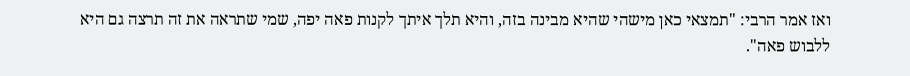ואז אמר הרבי: "תמצאי כאן מישהי שהיא מבינה בזה, והיא תלך איתך לקנות פאה יפה, שמי שתראה את זה תרצה גם היא ללבוש פאה".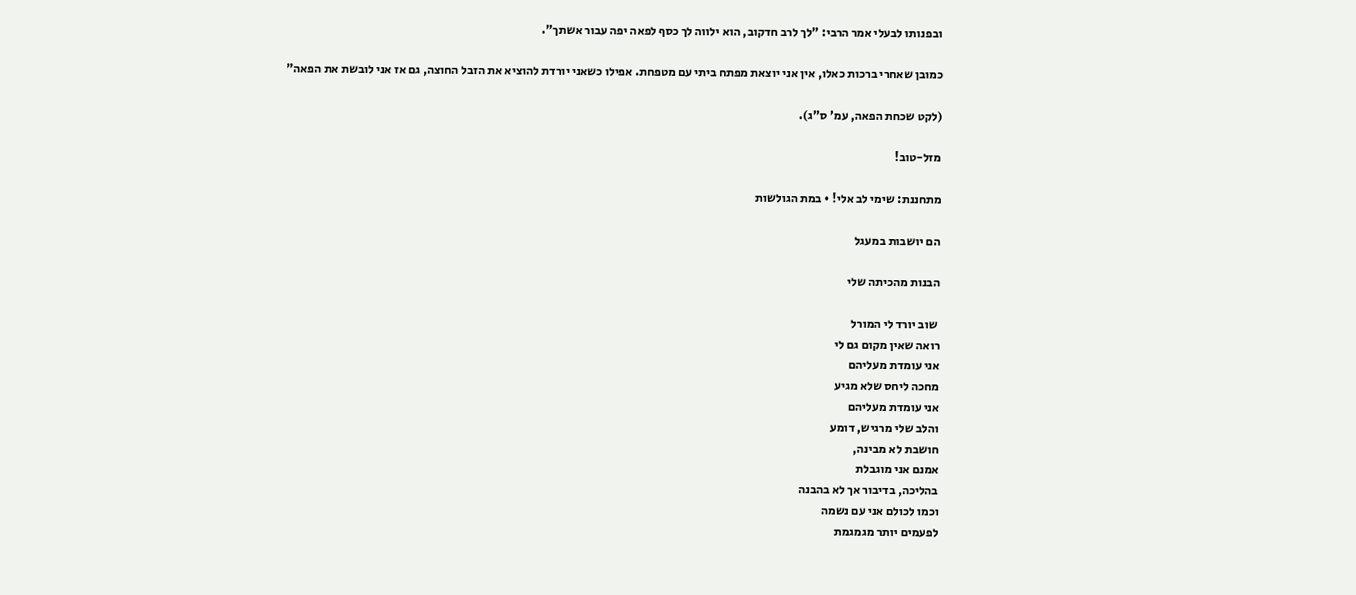ובפנותו לבעלי אמר הרבי: "לך לרב חדקוב, הוא ילווה לך כסף לפאה יפה עבור אשתך".

כמובן שאחרי ברכות כאלו, אין אני יוצאת מפתח ביתי עם מטפחת. אפילו כשאני יורדת להוציא את הזבל החוצה, גם אז אני לובשת את הפאה"

(לקט שכחת הפאה, עמ' ס"ג).

מזל-טוב!

מתחננת: שימי לב אלי! • במת הגולשות

הם יושבות במעגל

הבנות מהכיתה שלי

 שוב יורד לי המורל
רואה שאין מקום גם לי
אני עומדת מעליהם
מחכה ליחס שלא מגיע
אני עומדת מעליהם
והלב שלי מרגיש, דומע
חושבת לא מבינה,
אמנם אני מוגבלת
בהליכה, בדיבור אך לא בהבנה
וכמו לכולם אני עם נשמה
לפעמים יותר מגמגמת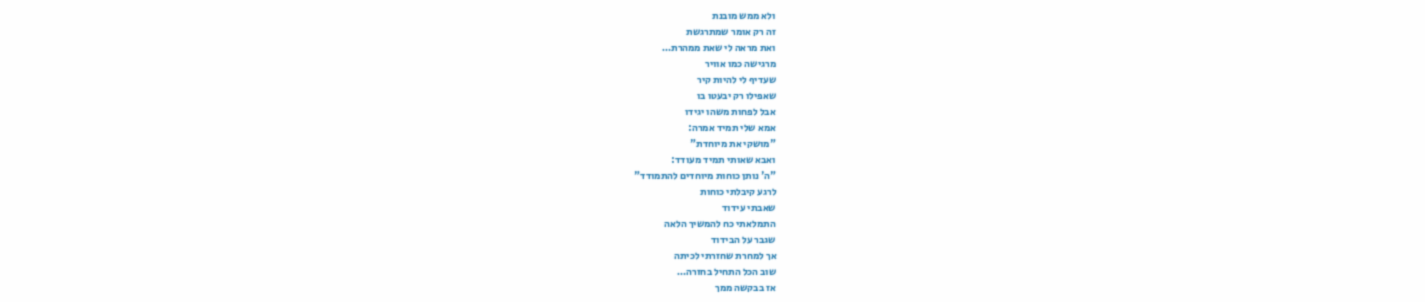ולא ממש מובנת
זה רק אומר שמתרגשת
ואת מראה לי שאת ממהרת…
מרגישה כמו אוויר
שעדיף לי להיות קיר
שאפילו רק יבעטו בו
אבל לפחות משהו יגידו
אמא שלי תמיד אמרה:
"מושקי את מיוחדת"
ואבא שאותי תמיד מעודד:
"ה' נותן כוחות מיוחדים להתמודד"
לרגע קיבלתי כוחות
שאבתי עידוד
התמלאתי כח להמשיך הלאה
שגבר על הבידוד
אך למחרת שחזרתי לכיתה
שוב הכל התחיל בחזרה…
אז בבקשה ממך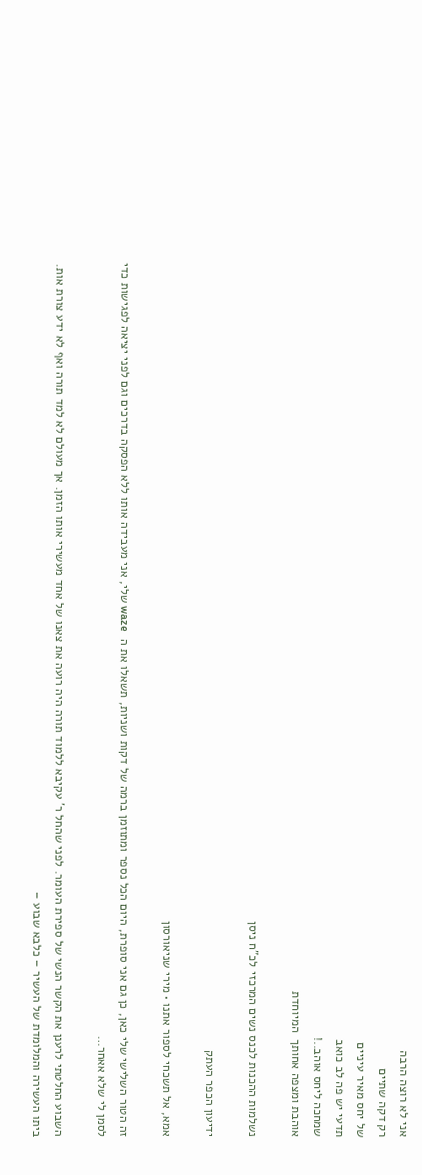אני לא רוצה הרבה
רק דקה שתיים
של יחס מאיר עיניים
תדעי יש פה לב כואב
שמחכה ליחס אוהב..!
אוהבת ומצפה אחותך  המיוחדת

נשלמות ההכנות לכנס נשים המרכזי לכ"ח ניסן

ידיעון הכפר העתק

אמא, אל תשכחי לספור אתנו • מירי שניאורסון

זה הטור השלישי שלי כאן, כן גם אני סופרת, היום הכל נספר ומתוזמן ברמה של דקות ושניות, תשאלו את ה  waze שלי, אני מעבידה אותו ללא הפסקה בדרכים וגם לפני יציאה לפגישות כדי לסמן לי שלא אאחר…

השבוע החלטתי לרענן את הקשר הנשי של ספירת העומר. לפני שהחל ר' עקיבא ללמוד תורה היה רועה את צאנו של אחד מעשירי אותו הזמן. אך מעולם לא למד תורה ואף לא ידע צורת אות. ביתו העשירה והמלומדת של העשיר – כלבא שבוע –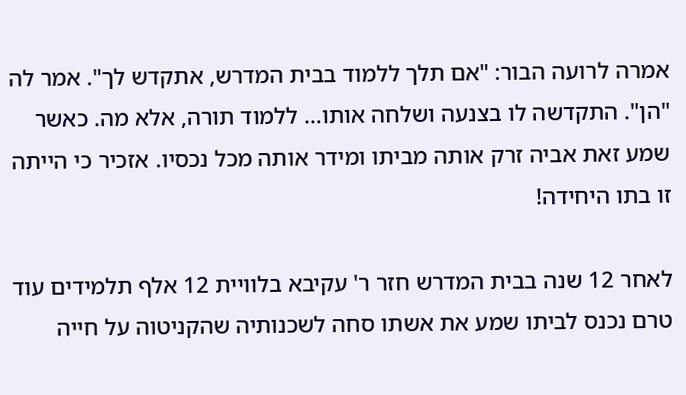אמרה לרועה הבור: "אם תלך ללמוד בבית המדרש, אתקדש לך". אמר לה "הן". התקדשה לו בצנעה ושלחה אותו… ללמוד תורה, אלא מה. כאשר שמע זאת אביה זרק אותה מביתו ומידר אותה מכל נכסיו. אזכיר כי הייתה זו בתו היחידה!

לאחר 12 שנה בבית המדרש חזר ר' עקיבא בלוויית 12 אלף תלמידים עוד טרם נכנס לביתו שמע את אשתו סחה לשכנותיה שהקניטוה על חייה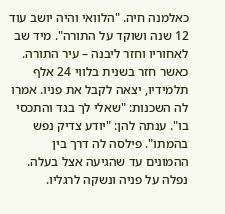כאלמנה חיה. "הלוואי והיה יושב עוד 12 שנה ושוקד על התורה". מיד שב לאחוריו וחזר ליבנה – עיר התורה. כאשר חזר בשנית בלווי 24 אלף תלמידיו, יצאה לקבל את פניו. אמרו לה השכנות: "שאלי לך בגד והתכסי בו". ענתה להן: "יודע צדיק נפש בהמתו". פילסה לה דרך בין ההמונים עד שהגיעה אצל בעלה. נפלה על פניה ונשקה לרגליו.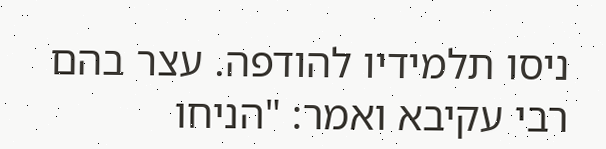ניסו תלמידיו להודפה. עצר בהם רבי עקיבא ואמר: "הניחו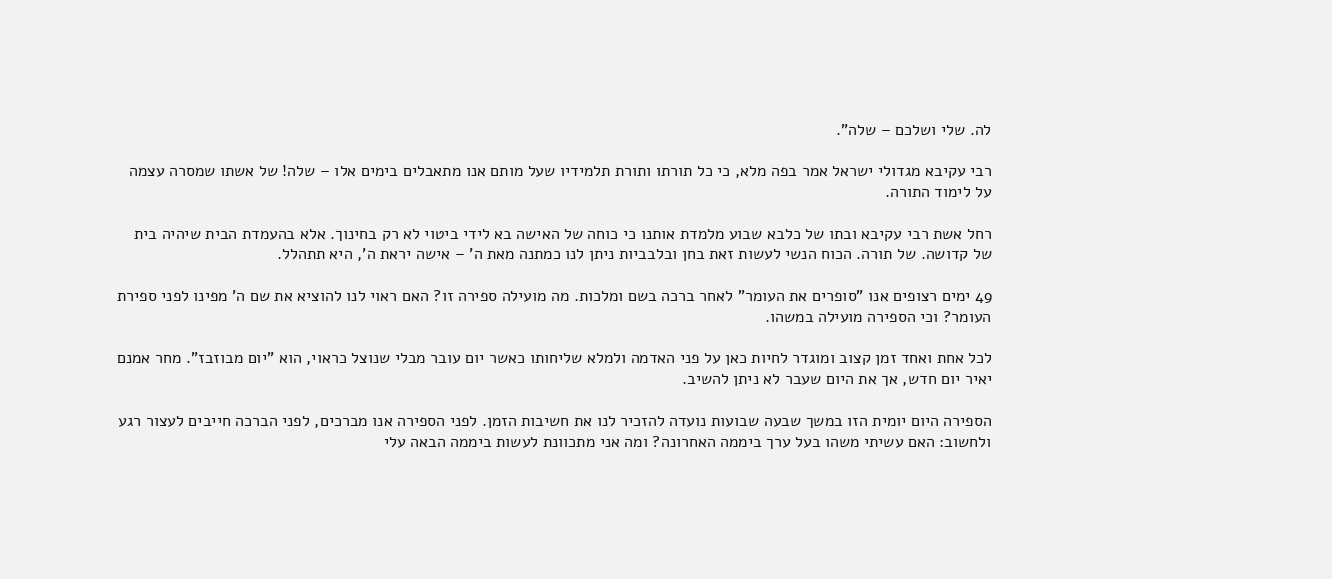לה. שלי ושלכם – שלה".

רבי עקיבא מגדולי ישראל אמר בפה מלא, כי כל תורתו ותורת תלמידיו שעל מותם אנו מתאבלים בימים אלו – שלה! של אשתו שמסרה עצמה על לימוד התורה.

רחל אשת רבי עקיבא ובתו של כלבא שבוע מלמדת אותנו כי כוחה של האישה בא לידי ביטוי לא רק בחינוך. אלא בהעמדת הבית שיהיה בית של קדושה. של תורה. הכוח הנשי לעשות זאת בחן ובלבביות ניתן לנו כמתנה מאת ה' – אישה יראת ה', היא תתהלל.

49 ימים רצופים אנו "סופרים את העומר" לאחר ברכה בשם ומלכות. מה מועילה ספירה זו? האם ראוי לנו להוציא את שם ה' מפינו לפני ספירת העומר? וכי הספירה מועילה במשהו.

לכל אחת ואחד זמן קצוב ומוגדר לחיות כאן על פני האדמה ולמלא שליחותו כאשר יום עובר מבלי שנוצל כראוי, הוא "יום מבוזבז". מחר אמנם יאיר יום חדש, אך את היום שעבר לא ניתן להשיב.

הספירה היום יומית הזו במשך שבעה שבועות נועדה להזכיר לנו את חשיבות הזמן. לפני הספירה אנו מברכים, לפני הברכה חייבים לעצור רגע ולחשוב: האם עשיתי משהו בעל ערך ביממה האחרונה? ומה אני מתכוונת לעשות ביממה הבאה עלי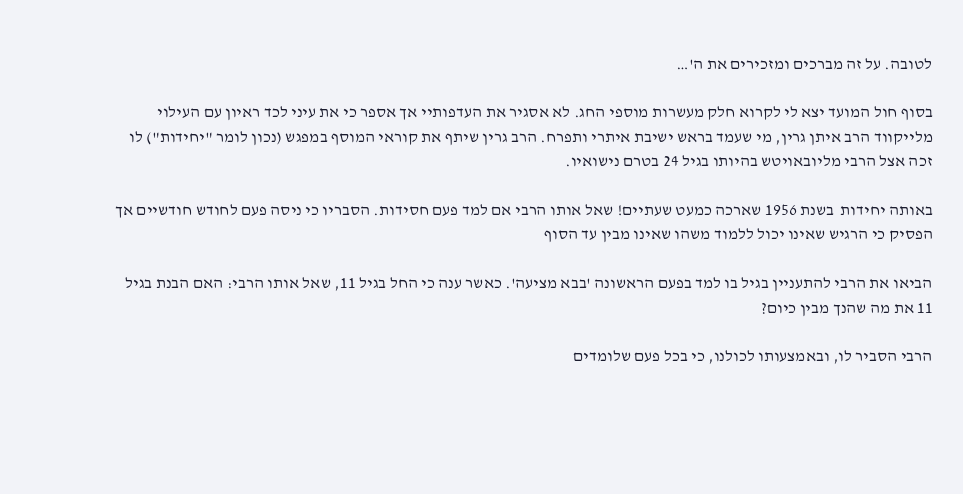לטובה. על זה מברכים ומזכירים את ה'…

בסוף חול המועד יצא לי לקרוא חלק מעשרות מוספי החג. לא אסגיר את העדפותיי אך אספר כי את עיני לכד ראיון עם העילוי מלייקווד הרב איתן גרין, מי שעמד בראש ישיבת איתרי ותפרח. הרב גרין שיתף את קוראי המוסף במפגש (נכון לומר "יחידות") לו זכה אצל הרבי מליובאויטש בהיותו בגיל 24 בטרם נישואיו.

באותה יחידות  בשנת 1956 שארכה כמעט שעתיים! שאל אותו הרבי אם למד פעם חסידות. הסבריו כי ניסה פעם לחודש חודשיים אך הפסיק כי הרגיש שאינו יכול ללמוד משהו שאינו מבין עד הסוף

הביאו את הרבי להתעניין בגיל בו למד בפעם הראשונה 'בבא מציעה'. כאשר ענה כי החל בגיל 11, שאל אותו הרבי: האם הבנת בגיל 11 את מה שהנך מבין כיום?

הרבי הסביר לו, ובאמצעותו לכולנו, כי בכל פעם שלומדים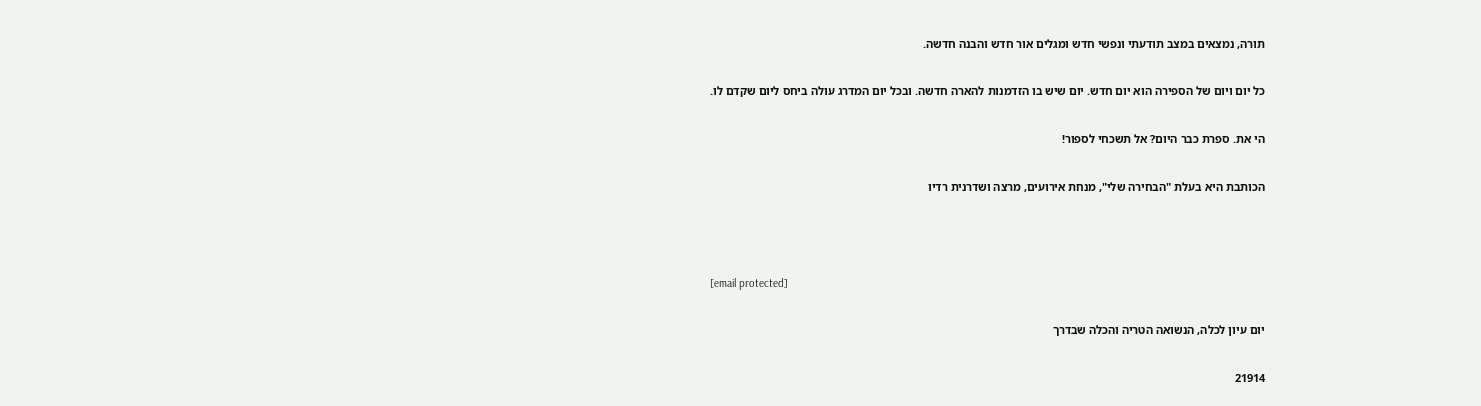תורה, נמצאים במצב תודעתי ונפשי חדש ומגלים אור חדש והבנה חדשה.

כל יום ויום של הספירה הוא יום חדש. יום שיש בו הזדמנות להארה חדשה. ובכל יום המדרג עולה ביחס ליום שקדם לו.

הי את. ספרת כבר היום? אל תשכחי לספור!

הכותבת היא בעלת "הבחירה שלי", מנחת אירועים, מרצה ושדרנית רדיו



[email protected]

יום עיון לכלה, הנשואה הטריה והכלה שבדרך

21914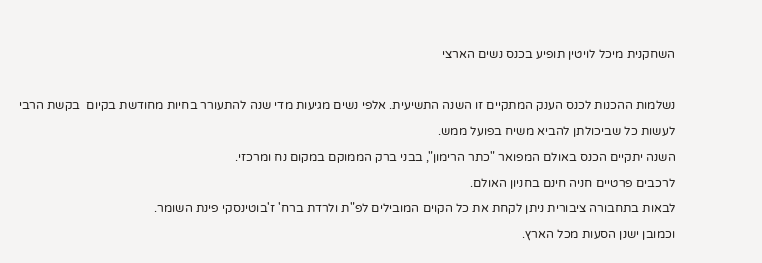השחקנית מיכל לויטין תופיע בכנס נשים הארצי

נשלמות ההכנות לכנס הענק המתקיים זו השנה התשיעית. אלפי נשים מגיעות מדי שנה להתעורר בחיות מחודשת בקיום  בקשת הרבי לעשות כל שביכולתן להביא משיח בפועל ממש.
השנה יתקיים הכנס באולם המפואר "כתר הרימון", בבני ברק הממוקם במקום נח ומרכזי.
לרכבים פרטיים חניה חינם בחניון האולם.
לבאות בתחבורה ציבורית ניתן לקחת את כל הקוים המובילים לפ"ת ולרדת ברח' ז'בוטינסקי פינת השומר.
וכמובן ישנן הסעות מכל הארץ.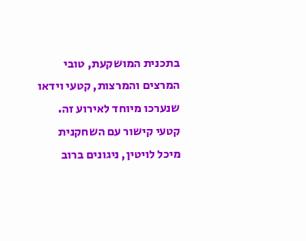בתכנית המושקעת, טובי המרצים והמרצות, קטעי וידאו שנערכו מיוחד לאירוע זה.
קטעי קישור עם השחקנית מיכל לויטין, ניגונים ברוב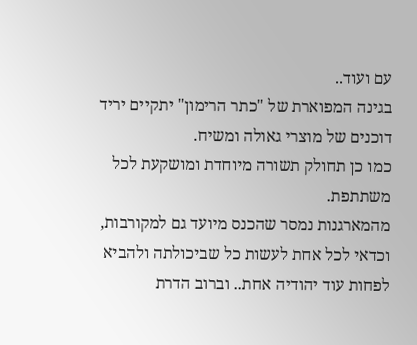עם ועוד..
בגינה המפוארת של "כתר הרימון" יתקיים יריד דוכנים של מוצרי גאולה ומשיח.
כמו כן תחולק תשורה מיוחדת ומושקעת לכל משתתפת.
מהמארגנות נמסר שהכנס מיועד גם למקורבות, וכדאי לכל אחת לעשות כל שביכולתה ולהביא לפחות עוד יהודיה אחת.. וברוב הדרת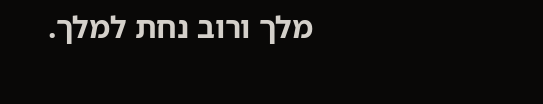מלך ורוב נחת למלך.